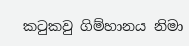කටුකවු ගිම්හානය නිමා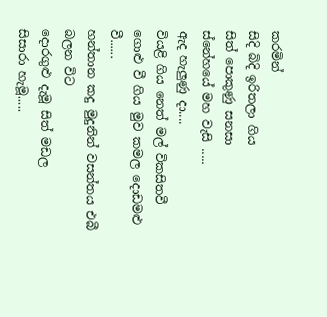කරමින්
සිදි බිදි ඉරිතලා ගිය
සිත් පොකුණු සනසා
ස්නේහයේ මහ වැසි .....
ඇද හැලුණු දා....
වියළි ගිය නෙත් මල් විකසිතවී
ගොළු වී ගිය මුව කමල දොඩමළු වී......
හන්තාන කදු මුදුනින් වසන්තය එබී බලන විට
දොරගුළු දැමූ සිත් මඩල
සිසාරා හැමූ.....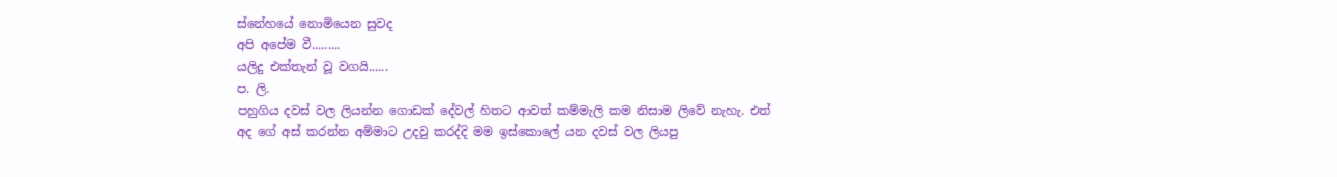ස්නේහයේ නොමියෙන සුවද
අපි අපේම වී.........
යලිදු එක්තැන් වූ වගයි......
ප. ලි.
පහුගිය දවස් වල ලියන්න ගොඩක් දේවල් හිතට ආවත් කම්මැලි කම නිසාම ලිවේ නැහැ. එත් අද ගේ අස් කරන්න අම්මාට උදවු කරද්දි මම ඉස්කොලේ යන දවස් වල ලියපු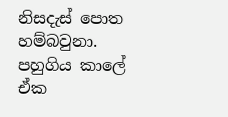නිසදැස් පොත හම්බවුනා. පහුගිය කාලේ ඒක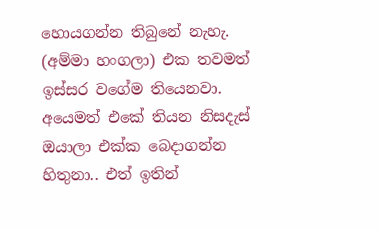හොයගන්න තිබුනේ නැහැ. (අම්මා හංගලා) එක තවමත් ඉස්සර වගේම තියෙනවා. අයෙමත් එකේ තියන නිසදැස් ඔයාලා එක්ක බෙදාගන්න හිතුනා.. එත් ඉතින්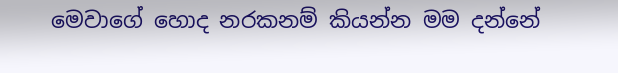මෙවාගේ හොද නරකනම් කියන්න මම දන්නේ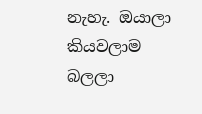නැහැ. ඔයාලා කියවලාම බලලා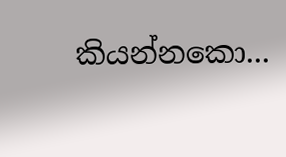කියන්නකො...